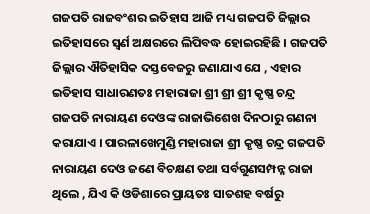ଗଜପତି ରାଜବଂଶର ଇତିହାସ ଆଜି ମଧ୍ୟ ଗଜପତି ଜିଲ୍ଲାର ଇତିହାସରେ ସ୍ଵର୍ଣ ଅକ୍ଷରରେ ଲିପିବଦ୍ଧ ହୋଇରହିଛି । ଗଜପତି ଜିଲ୍ଲାର ଐତିହାସିକ ଦସ୍ତବେଜରୁ ଜଣାଯାଏ ଯେ , ଏହାର ଇତିହାସ ସାଧାରଣତଃ ମହାରାଜା ଶ୍ରୀ ଶ୍ରୀ ଶ୍ରୀ କୃଷ୍ଣ ଚନ୍ଦ୍ର ଗଜପତି ନାରାୟଣ ଦେଓଙ୍କ ରାଜାଭିଶେଖ ଦିନଠାରୁ ଗଣନା କରାଯାଏ । ପାରଳାଖେମୁଣ୍ଡି ମହାରାଜା ଶ୍ରୀ କୃଷ୍ଣ ଚନ୍ଦ୍ର ଗଜପତି ନାରାୟଣ ଦେଓ ଜଣେ ବିଚକ୍ଷଣ ତଥା ସର୍ବଗୁଣସମ୍ପନ୍ନ ରାଜା ଥିଲେ , ଯିଏ କି ଓଡିଶାରେ ପ୍ରାୟତଃ ସାତଶହ ବର୍ଷରୁ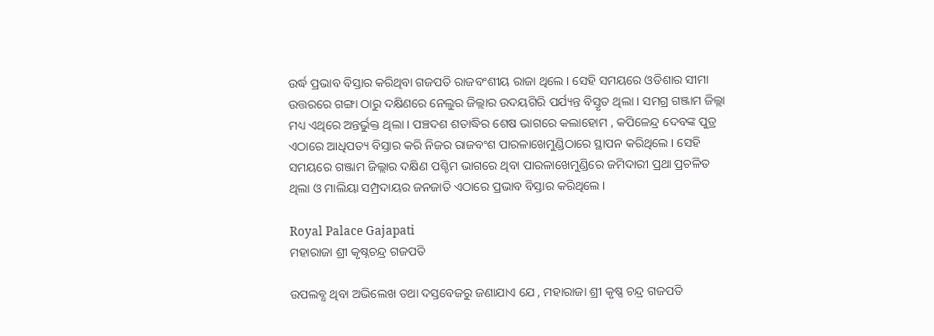ଉର୍ଦ୍ଧ ପ୍ରଭାବ ବିସ୍ତାର କରିଥିବା ଗଜପତି ରାଜବଂଶୀୟ ରାଜା ଥିଲେ । ସେହି ସମୟରେ ଓଡିଶାର ସୀମା ଉତ୍ତରରେ ଗଙ୍ଗା ଠାରୁ ଦକ୍ଷିଣରେ ନେଲୁର ଜିଲ୍ଲାର ଉଦୟଗିରି ପର୍ଯ୍ୟନ୍ତ ବିସ୍ତୃତ ଥିଲା । ସମଗ୍ର ଗଞ୍ଜାମ ଜିଲ୍ଲା ମଧ୍ୟ ଏଥିରେ ଅନ୍ତର୍ଭୁକ୍ତ ଥିଲା । ପଞ୍ଚଦଶ ଶତାଦ୍ଧିର ଶେଷ ଭାଗରେ କଲାହୋମ , କପିଳେନ୍ଦ୍ର ଦେବଙ୍କ ପୁତ୍ର ଏଠାରେ ଆଧିପତ୍ୟ ବିସ୍ତାର କରି ନିଜର ରାଜବଂଶ ପାରଳାଖେମୁଣ୍ଡିଠାରେ ସ୍ଥାପନ କରିଥିଲେ । ସେହି ସମୟରେ ଗଞ୍ଜାମ ଜିଲ୍ଲାର ଦକ୍ଷିଣ ପଶ୍ଚିମ ଭାଗରେ ଥିବା ପାରଳାଖେମୁଣ୍ଡିରେ ଜମିଦାରୀ ପ୍ରଥା ପ୍ରଚଳିତ ଥିଲା ଓ ମାଲିୟା ସମ୍ପ୍ରଦାୟର ଜନଜାତି ଏଠାରେ ପ୍ରଭାବ ବିସ୍ତାର କରିଥିଲେ ।

Royal Palace Gajapati
ମହାରାଜା ଶ୍ରୀ କୃଷ୍ନଚନ୍ଦ୍ର ଗଜପତି

ଉପଲବ୍ଧ ଥିବା ଅଭିଲେଖ ତଥା ଦସ୍ତବେଜରୁ ଜଣାଯାଏ ଯେ , ମହାରାଜା ଶ୍ରୀ କୃଷ୍ଣ ଚନ୍ଦ୍ର ଗଜପତି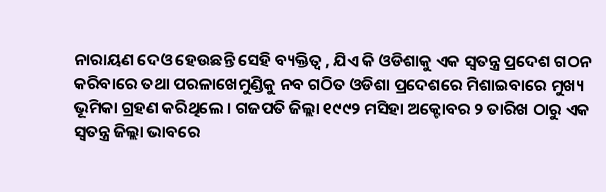ନାରାୟଣ ଦେଓ ହେଉଛନ୍ତି ସେହି ବ୍ୟକ୍ତିତ୍ୱ , ଯିଏ କି ଓଡିଶାକୁ ଏକ ସ୍ଵତନ୍ତ୍ର ପ୍ରଦେଶ ଗଠନ କରିବାରେ ତଥା ପରଳାଖେମୁଣ୍ଡିକୁ ନବ ଗଠିତ ଓଡିଶା ପ୍ରଦେଶରେ ମିଶାଇବାରେ ମୁଖ୍ୟ ଭୂମିକା ଗ୍ରହଣ କରିଥିଲେ । ଗଜପତି ଜିଲ୍ଲା ୧୯୯୨ ମସିହା ଅକ୍ଟୋବର ୨ ତାରିଖ ଠାରୁ ଏକ ସ୍ଵତନ୍ତ୍ର ଜିଲ୍ଲା ଭାବରେ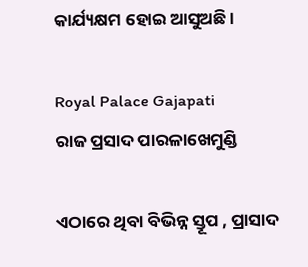କାର୍ଯ୍ୟକ୍ଷମ ହୋଇ ଆସୁଅଛି ।

Royal Palace Gajapati
ରାଜ ପ୍ରସାଦ ପାରଳାଖେମୁଣ୍ଡି

ଏଠାରେ ଥିବା ବିଭିନ୍ନ ସ୍ତୂପ , ପ୍ରାସାଦ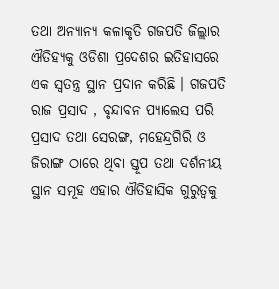ତଥା ଅନ୍ୟାନ୍ୟ କଳାକୃତି ଗଜପତି ଜିଲ୍ଲାର ଐତିହ୍ୟକୁ ଓଡିଶା ପ୍ରଦେଶର ଇତିହାସରେ ଏକ ସ୍ଵତନ୍ତ୍ର ସ୍ଥାନ ପ୍ରଦାନ କରିଛି । ଗଜପତି ରାଜ ପ୍ରସାଦ , ବୃନ୍ଦାବନ ପ୍ୟାଲେସ ପରି ପ୍ରସାଦ ତଥା ସେରଙ୍ଗ, ମହେନ୍ଦ୍ରଗିରି ଓ ଜିରାଙ୍ଗ ଠାରେ ଥିବା ସ୍ତୂପ ତଥା ଦର୍ଶନୀୟ ସ୍ଥାନ ସମୂହ ଏହାର ଐତିହାସିକ ଗୁରୁତ୍ଵକୁ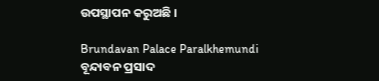ଉପସ୍ଥାପନ କରୁଅଛି ।

Brundavan Palace Paralkhemundi
ବୂନ୍ଦାବନ ପ୍ରସାଦ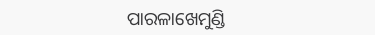ପାରଳାଖେମୁଣ୍ଡି